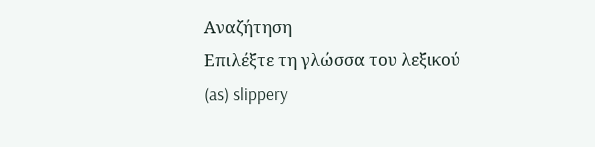Αναζήτηση
Επιλέξτε τη γλώσσα του λεξικού
(as) slippery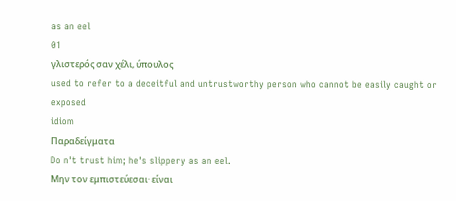as an eel
01
γλιστερός σαν χέλι, ύπουλος
used to refer to a deceitful and untrustworthy person who cannot be easily caught or exposed
idiom
Παραδείγματα
Do n't trust him; he's slippery as an eel.
Μην τον εμπιστεύεσαι· είναι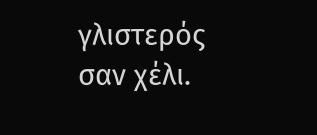γλιστερός σαν χέλι.